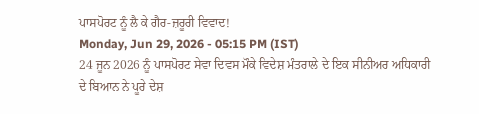ਪਾਸਪੋਰਟ ਨੂੰ ਲੈ ਕੇ ਗੈਰ-ਜ਼ਰੂਰੀ ਵਿਵਾਦ!
Monday, Jun 29, 2026 - 05:15 PM (IST)
24 ਜੂਨ 2026 ਨੂੰ ਪਾਸਪੋਰਟ ਸੇਵਾ ਦਿਵਸ ਮੌਕੇ ਵਿਦੇਸ਼ ਮੰਤਰਾਲੇ ਦੇ ਇਕ ਸੀਨੀਅਰ ਅਧਿਕਾਰੀ ਦੇ ਬਿਆਨ ਨੇ ਪੂਰੇ ਦੇਸ਼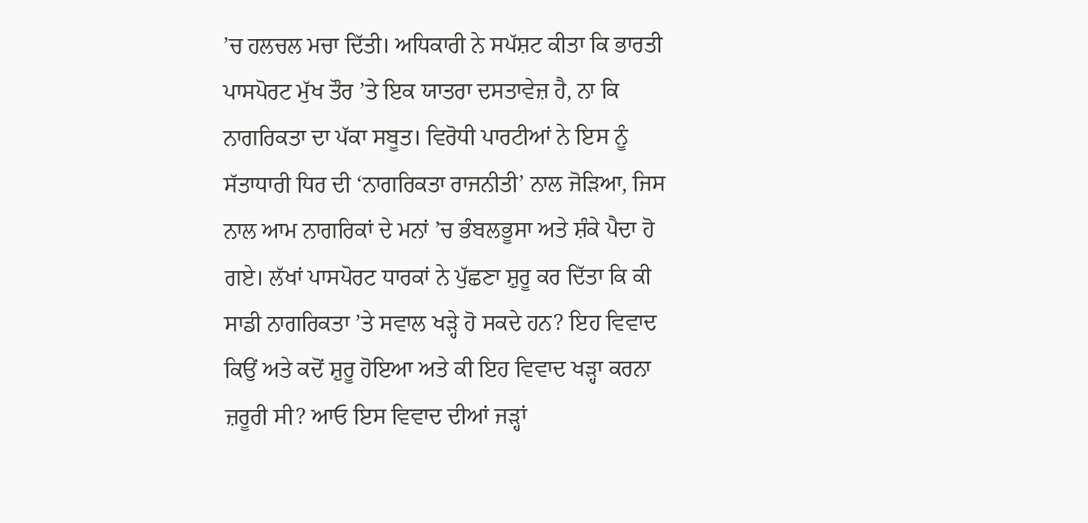’ਚ ਹਲਚਲ ਮਚਾ ਦਿੱਤੀ। ਅਧਿਕਾਰੀ ਨੇ ਸਪੱਸ਼ਟ ਕੀਤਾ ਕਿ ਭਾਰਤੀ ਪਾਸਪੋਰਟ ਮੁੱਖ ਤੌਰ ’ਤੇ ਇਕ ਯਾਤਰਾ ਦਸਤਾਵੇਜ਼ ਹੈ, ਨਾ ਕਿ ਨਾਗਰਿਕਤਾ ਦਾ ਪੱਕਾ ਸਬੂਤ। ਵਿਰੋਧੀ ਪਾਰਟੀਆਂ ਨੇ ਇਸ ਨੂੰ ਸੱਤਾਧਾਰੀ ਧਿਰ ਦੀ ‘ਨਾਗਰਿਕਤਾ ਰਾਜਨੀਤੀ’ ਨਾਲ ਜੋੜਿਆ, ਜਿਸ ਨਾਲ ਆਮ ਨਾਗਰਿਕਾਂ ਦੇ ਮਨਾਂ ’ਚ ਭੰਬਲਭੂਸਾ ਅਤੇ ਸ਼ੰਕੇ ਪੈਦਾ ਹੋ ਗਏ। ਲੱਖਾਂ ਪਾਸਪੋਰਟ ਧਾਰਕਾਂ ਨੇ ਪੁੱਛਣਾ ਸ਼ੁਰੂ ਕਰ ਦਿੱਤਾ ਕਿ ਕੀ ਸਾਡੀ ਨਾਗਰਿਕਤਾ ’ਤੇ ਸਵਾਲ ਖੜ੍ਹੇ ਹੋ ਸਕਦੇ ਹਨ? ਇਹ ਵਿਵਾਦ ਕਿਉਂ ਅਤੇ ਕਦੋਂ ਸ਼ੁਰੂ ਹੋਇਆ ਅਤੇ ਕੀ ਇਹ ਵਿਵਾਦ ਖੜ੍ਹਾ ਕਰਨਾ ਜ਼ਰੂਰੀ ਸੀ? ਆਓ ਇਸ ਵਿਵਾਦ ਦੀਆਂ ਜੜ੍ਹਾਂ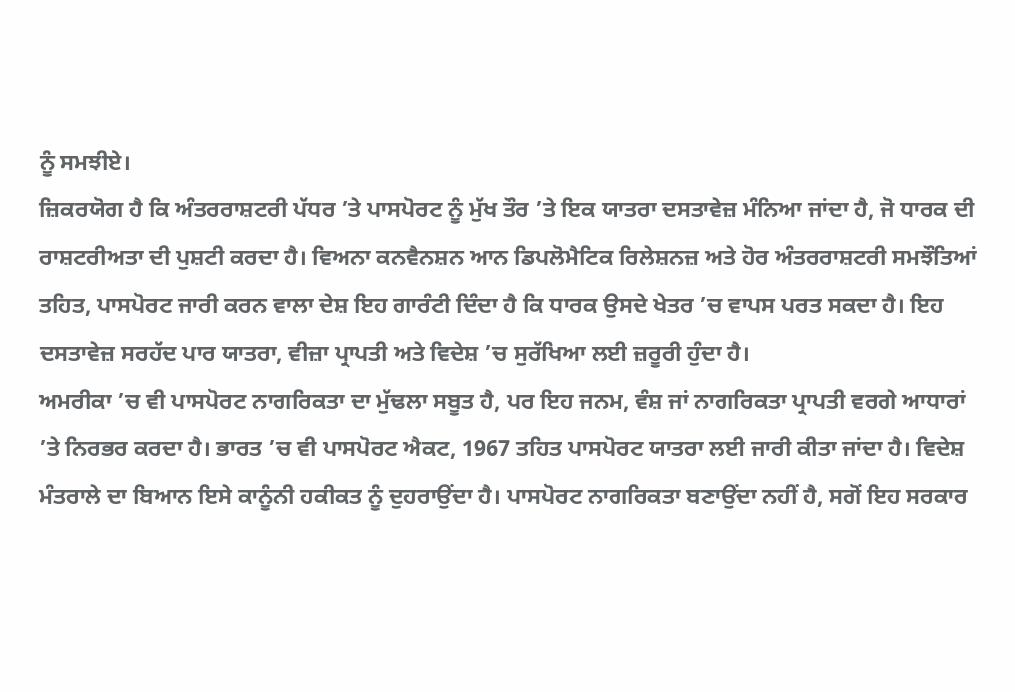ਨੂੰ ਸਮਝੀਏ।
ਜ਼ਿਕਰਯੋਗ ਹੈ ਕਿ ਅੰਤਰਰਾਸ਼ਟਰੀ ਪੱਧਰ ’ਤੇ ਪਾਸਪੋਰਟ ਨੂੰ ਮੁੱਖ ਤੌਰ ’ਤੇ ਇਕ ਯਾਤਰਾ ਦਸਤਾਵੇਜ਼ ਮੰਨਿਆ ਜਾਂਦਾ ਹੈ, ਜੋ ਧਾਰਕ ਦੀ ਰਾਸ਼ਟਰੀਅਤਾ ਦੀ ਪੁਸ਼ਟੀ ਕਰਦਾ ਹੈ। ਵਿਅਨਾ ਕਨਵੈਨਸ਼ਨ ਆਨ ਡਿਪਲੋਮੈਟਿਕ ਰਿਲੇਸ਼ਨਜ਼ ਅਤੇ ਹੋਰ ਅੰਤਰਰਾਸ਼ਟਰੀ ਸਮਝੌਤਿਆਂ ਤਹਿਤ, ਪਾਸਪੋਰਟ ਜਾਰੀ ਕਰਨ ਵਾਲਾ ਦੇਸ਼ ਇਹ ਗਾਰੰਟੀ ਦਿੰਦਾ ਹੈ ਕਿ ਧਾਰਕ ਉਸਦੇ ਖੇਤਰ ’ਚ ਵਾਪਸ ਪਰਤ ਸਕਦਾ ਹੈ। ਇਹ ਦਸਤਾਵੇਜ਼ ਸਰਹੱਦ ਪਾਰ ਯਾਤਰਾ, ਵੀਜ਼ਾ ਪ੍ਰਾਪਤੀ ਅਤੇ ਵਿਦੇਸ਼ ’ਚ ਸੁਰੱਖਿਆ ਲਈ ਜ਼ਰੂਰੀ ਹੁੰਦਾ ਹੈ।
ਅਮਰੀਕਾ ’ਚ ਵੀ ਪਾਸਪੋਰਟ ਨਾਗਰਿਕਤਾ ਦਾ ਮੁੱਢਲਾ ਸਬੂਤ ਹੈ, ਪਰ ਇਹ ਜਨਮ, ਵੰਸ਼ ਜਾਂ ਨਾਗਰਿਕਤਾ ਪ੍ਰਾਪਤੀ ਵਰਗੇ ਆਧਾਰਾਂ ’ਤੇ ਨਿਰਭਰ ਕਰਦਾ ਹੈ। ਭਾਰਤ ’ਚ ਵੀ ਪਾਸਪੋਰਟ ਐਕਟ, 1967 ਤਹਿਤ ਪਾਸਪੋਰਟ ਯਾਤਰਾ ਲਈ ਜਾਰੀ ਕੀਤਾ ਜਾਂਦਾ ਹੈ। ਵਿਦੇਸ਼ ਮੰਤਰਾਲੇ ਦਾ ਬਿਆਨ ਇਸੇ ਕਾਨੂੰਨੀ ਹਕੀਕਤ ਨੂੰ ਦੁਹਰਾਉਂਦਾ ਹੈ। ਪਾਸਪੋਰਟ ਨਾਗਰਿਕਤਾ ਬਣਾਉਂਦਾ ਨਹੀਂ ਹੈ, ਸਗੋਂ ਇਹ ਸਰਕਾਰ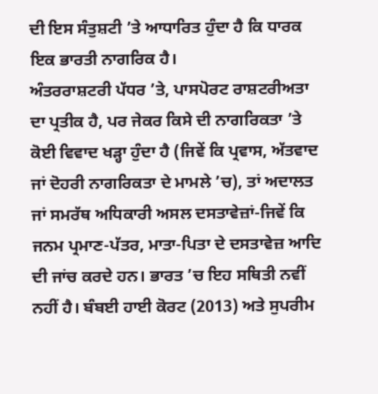ਦੀ ਇਸ ਸੰਤੁਸ਼ਟੀ ’ਤੇ ਆਧਾਰਿਤ ਹੁੰਦਾ ਹੈ ਕਿ ਧਾਰਕ ਇਕ ਭਾਰਤੀ ਨਾਗਰਿਕ ਹੈ।
ਅੰਤਰਰਾਸ਼ਟਰੀ ਪੱਧਰ ’ਤੇ, ਪਾਸਪੋਰਟ ਰਾਸ਼ਟਰੀਅਤਾ ਦਾ ਪ੍ਰਤੀਕ ਹੈ, ਪਰ ਜੇਕਰ ਕਿਸੇ ਦੀ ਨਾਗਰਿਕਤਾ ’ਤੇ ਕੋਈ ਵਿਵਾਦ ਖੜ੍ਹਾ ਹੁੰਦਾ ਹੈ (ਜਿਵੇਂ ਕਿ ਪ੍ਰਵਾਸ, ਅੱਤਵਾਦ ਜਾਂ ਦੋਹਰੀ ਨਾਗਰਿਕਤਾ ਦੇ ਮਾਮਲੇ ’ਚ), ਤਾਂ ਅਦਾਲਤ ਜਾਂ ਸਮਰੱਥ ਅਧਿਕਾਰੀ ਅਸਲ ਦਸਤਾਵੇਜ਼ਾਂ-ਜਿਵੇਂ ਕਿ ਜਨਮ ਪ੍ਰਮਾਣ-ਪੱਤਰ, ਮਾਤਾ-ਪਿਤਾ ਦੇ ਦਸਤਾਵੇਜ਼ ਆਦਿ ਦੀ ਜਾਂਚ ਕਰਦੇ ਹਨ। ਭਾਰਤ ’ਚ ਇਹ ਸਥਿਤੀ ਨਵੀਂ ਨਹੀਂ ਹੈ। ਬੰਬਈ ਹਾਈ ਕੋਰਟ (2013) ਅਤੇ ਸੁਪਰੀਮ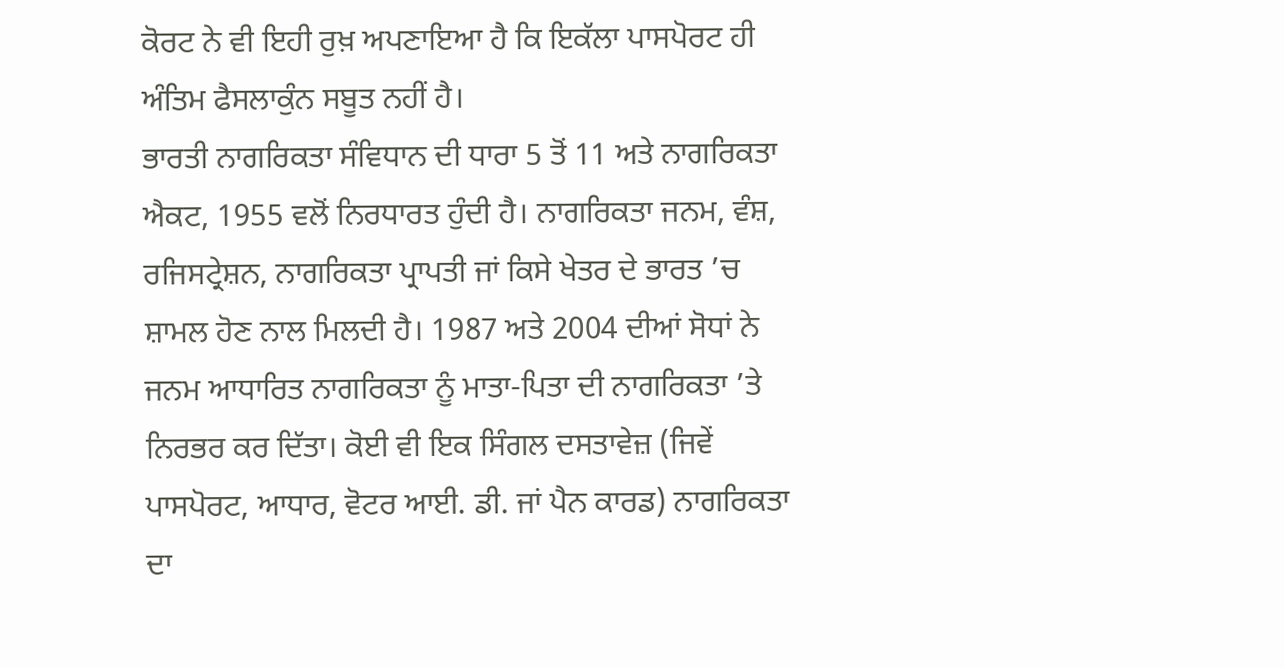ਕੋਰਟ ਨੇ ਵੀ ਇਹੀ ਰੁਖ਼ ਅਪਣਾਇਆ ਹੈ ਕਿ ਇਕੱਲਾ ਪਾਸਪੋਰਟ ਹੀ ਅੰਤਿਮ ਫੈਸਲਾਕੁੰਨ ਸਬੂਤ ਨਹੀਂ ਹੈ।
ਭਾਰਤੀ ਨਾਗਰਿਕਤਾ ਸੰਵਿਧਾਨ ਦੀ ਧਾਰਾ 5 ਤੋਂ 11 ਅਤੇ ਨਾਗਰਿਕਤਾ ਐਕਟ, 1955 ਵਲੋਂ ਨਿਰਧਾਰਤ ਹੁੰਦੀ ਹੈ। ਨਾਗਰਿਕਤਾ ਜਨਮ, ਵੰਸ਼, ਰਜਿਸਟ੍ਰੇਸ਼ਨ, ਨਾਗਰਿਕਤਾ ਪ੍ਰਾਪਤੀ ਜਾਂ ਕਿਸੇ ਖੇਤਰ ਦੇ ਭਾਰਤ ’ਚ ਸ਼ਾਮਲ ਹੋਣ ਨਾਲ ਮਿਲਦੀ ਹੈ। 1987 ਅਤੇ 2004 ਦੀਆਂ ਸੋਧਾਂ ਨੇ ਜਨਮ ਆਧਾਰਿਤ ਨਾਗਰਿਕਤਾ ਨੂੰ ਮਾਤਾ-ਪਿਤਾ ਦੀ ਨਾਗਰਿਕਤਾ ’ਤੇ ਨਿਰਭਰ ਕਰ ਦਿੱਤਾ। ਕੋਈ ਵੀ ਇਕ ਸਿੰਗਲ ਦਸਤਾਵੇਜ਼ (ਜਿਵੇਂ ਪਾਸਪੋਰਟ, ਆਧਾਰ, ਵੋਟਰ ਆਈ. ਡੀ. ਜਾਂ ਪੈਨ ਕਾਰਡ) ਨਾਗਰਿਕਤਾ ਦਾ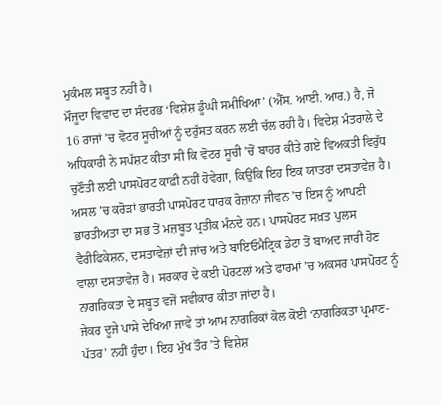ਮੁਕੰਮਲ ਸਬੂਤ ਨਹੀਂ ਹੈ।
ਮੌਜੂਦਾ ਵਿਵਾਦ ਦਾ ਸੰਦਰਭ ‘ਵਿਸ਼ੇਸ਼ ਡੂੰਘੀ ਸਮੀਖਿਆ’ (ਐੱਸ. ਆਈ. ਆਰ.) ਹੈ, ਜੋ 16 ਰਾਜਾਂ ’ਚ ਵੋਟਰ ਸੂਚੀਆਂ ਨੂੰ ਦਰੁੱਸਤ ਕਰਨ ਲਈ ਚੱਲ ਰਹੀ ਹੈ। ਵਿਦੇਸ਼ ਮੰਤਰਾਲੇ ਦੇ ਅਧਿਕਾਰੀ ਨੇ ਸਪੱਸ਼ਟ ਕੀਤਾ ਸੀ ਕਿ ਵੋਟਰ ਸੂਚੀ ’ਚੋਂ ਬਾਹਰ ਕੀਤੇ ਗਏ ਵਿਅਕਤੀ ਵਿਰੁੱਧ ਚੁਣੌਤੀ ਲਈ ਪਾਸਪੋਰਟ ਕਾਫ਼ੀ ਨਹੀਂ ਹੋਵੇਗਾ, ਕਿਉਂਕਿ ਇਹ ਇਕ ਯਾਤਰਾ ਦਸਤਾਵੇਜ਼ ਹੈ।
ਅਸਲ ’ਚ ਕਰੋੜਾਂ ਭਾਰਤੀ ਪਾਸਪੋਰਟ ਧਾਰਕ ਰੋਜ਼ਾਨਾ ਜੀਵਨ ’ਚ ਇਸ ਨੂੰ ਆਪਣੀ ਭਾਰਤੀਅਤਾ ਦਾ ਸਭ ਤੋਂ ਮਜ਼ਬੂਤ ਪ੍ਰਤੀਕ ਮੰਨਦੇ ਹਨ। ਪਾਸਪੋਰਟ ਸਖ਼ਤ ਪੁਲਸ ਵੈਰੀਫਿਕੇਸ਼ਨ, ਦਸਤਾਵੇਜ਼ਾਂ ਦੀ ਜਾਂਚ ਅਤੇ ਬਾਇਓਮੈਟ੍ਰਿਕ ਡੇਟਾ ਤੋਂ ਬਾਅਦ ਜਾਰੀ ਹੋਣ ਵਾਲਾ ਦਸਤਾਵੇਜ਼ ਹੈ। ਸਰਕਾਰ ਦੇ ਕਈ ਪੋਰਟਲਾਂ ਅਤੇ ਫਾਰਮਾਂ ’ਚ ਅਕਸਰ ਪਾਸਪੋਰਟ ਨੂੰ ਨਾਗਰਿਕਤਾ ਦੇ ਸਬੂਤ ਵਜੋਂ ਸਵੀਕਾਰ ਕੀਤਾ ਜਾਂਦਾ ਹੈ।
ਜੇਕਰ ਦੂਜੇ ਪਾਸੇ ਦੇਖਿਆ ਜਾਵੇ ਤਾਂ ਆਮ ਨਾਗਰਿਕਾਂ ਕੋਲ ਕੋਈ ‘ਨਾਗਰਿਕਤਾ ਪ੍ਰਮਾਣ-ਪੱਤਰ’ ਨਹੀਂ ਹੁੰਦਾ। ਇਹ ਮੁੱਖ ਤੌਰ ’ਤੇ ਵਿਸ਼ੇਸ਼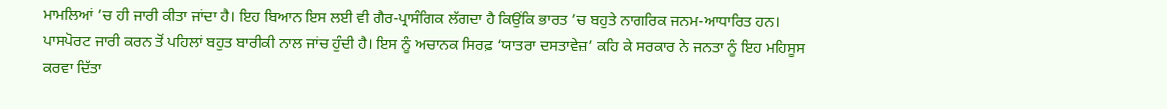ਮਾਮਲਿਆਂ ’ਚ ਹੀ ਜਾਰੀ ਕੀਤਾ ਜਾਂਦਾ ਹੈ। ਇਹ ਬਿਆਨ ਇਸ ਲਈ ਵੀ ਗੈਰ-ਪ੍ਰਾਸੰਗਿਕ ਲੱਗਦਾ ਹੈ ਕਿਉਂਕਿ ਭਾਰਤ ’ਚ ਬਹੁਤੇ ਨਾਗਰਿਕ ਜਨਮ-ਆਧਾਰਿਤ ਹਨ। ਪਾਸਪੋਰਟ ਜਾਰੀ ਕਰਨ ਤੋਂ ਪਹਿਲਾਂ ਬਹੁਤ ਬਾਰੀਕੀ ਨਾਲ ਜਾਂਚ ਹੁੰਦੀ ਹੈ। ਇਸ ਨੂੰ ਅਚਾਨਕ ਸਿਰਫ਼ ‘ਯਾਤਰਾ ਦਸਤਾਵੇਜ਼’ ਕਹਿ ਕੇ ਸਰਕਾਰ ਨੇ ਜਨਤਾ ਨੂੰ ਇਹ ਮਹਿਸੂਸ ਕਰਵਾ ਦਿੱਤਾ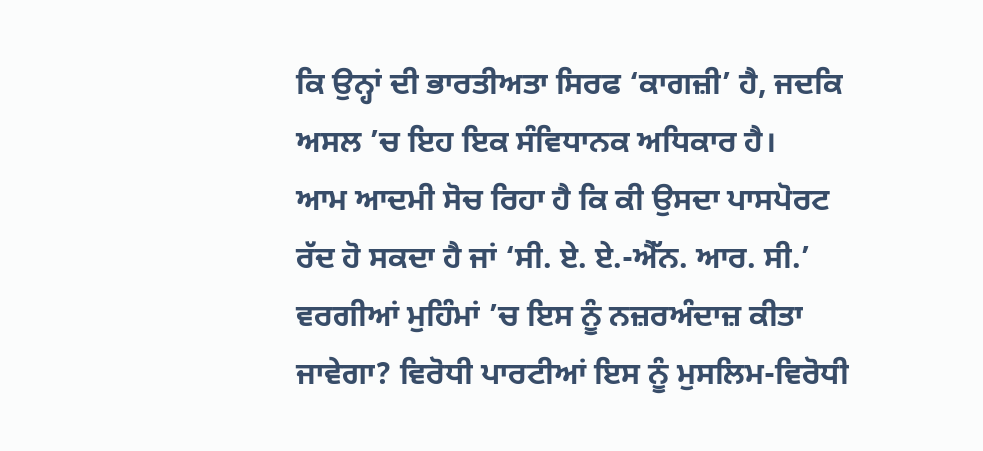ਕਿ ਉਨ੍ਹਾਂ ਦੀ ਭਾਰਤੀਅਤਾ ਸਿਰਫ ‘ਕਾਗਜ਼ੀ’ ਹੈ, ਜਦਕਿ ਅਸਲ ’ਚ ਇਹ ਇਕ ਸੰਵਿਧਾਨਕ ਅਧਿਕਾਰ ਹੈ।
ਆਮ ਆਦਮੀ ਸੋਚ ਰਿਹਾ ਹੈ ਕਿ ਕੀ ਉਸਦਾ ਪਾਸਪੋਰਟ ਰੱਦ ਹੋ ਸਕਦਾ ਹੈ ਜਾਂ ‘ਸੀ. ਏ. ਏ.-ਐੱਨ. ਆਰ. ਸੀ.’ ਵਰਗੀਆਂ ਮੁਹਿੰਮਾਂ ’ਚ ਇਸ ਨੂੰ ਨਜ਼ਰਅੰਦਾਜ਼ ਕੀਤਾ ਜਾਵੇਗਾ? ਵਿਰੋਧੀ ਪਾਰਟੀਆਂ ਇਸ ਨੂੰ ਮੁਸਲਿਮ-ਵਿਰੋਧੀ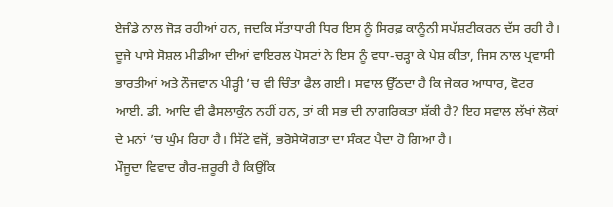ਏਜੰਡੇ ਨਾਲ ਜੋੜ ਰਹੀਆਂ ਹਨ, ਜਦਕਿ ਸੱਤਾਧਾਰੀ ਧਿਰ ਇਸ ਨੂੰ ਸਿਰਫ਼ ਕਾਨੂੰਨੀ ਸਪੱਸ਼ਟੀਕਰਨ ਦੱਸ ਰਹੀ ਹੈ। ਦੂਜੇ ਪਾਸੇ ਸੋਸ਼ਲ ਮੀਡੀਆ ਦੀਆਂ ਵਾਇਰਲ ਪੋਸਟਾਂ ਨੇ ਇਸ ਨੂੰ ਵਧਾ-ਚੜ੍ਹਾ ਕੇ ਪੇਸ਼ ਕੀਤਾ, ਜਿਸ ਨਾਲ ਪ੍ਰਵਾਸੀ ਭਾਰਤੀਆਂ ਅਤੇ ਨੌਜਵਾਨ ਪੀੜ੍ਹੀ ’ਚ ਵੀ ਚਿੰਤਾ ਫੈਲ ਗਈ। ਸਵਾਲ ਉੱਠਦਾ ਹੈ ਕਿ ਜੇਕਰ ਆਧਾਰ, ਵੋਟਰ ਆਈ. ਡੀ. ਆਦਿ ਵੀ ਫੈਸਲਾਕੁੰਨ ਨਹੀਂ ਹਨ, ਤਾਂ ਕੀ ਸਭ ਦੀ ਨਾਗਰਿਕਤਾ ਸ਼ੱਕੀ ਹੈ? ਇਹ ਸਵਾਲ ਲੱਖਾਂ ਲੋਕਾਂ ਦੇ ਮਨਾਂ ’ਚ ਘੁੰਮ ਰਿਹਾ ਹੈ। ਸਿੱਟੇ ਵਜੋਂ, ਭਰੋਸੇਯੋਗਤਾ ਦਾ ਸੰਕਟ ਪੈਦਾ ਹੋ ਗਿਆ ਹੈ।
ਮੌਜੂਦਾ ਵਿਵਾਦ ਗੈਰ-ਜ਼ਰੂਰੀ ਹੈ ਕਿਉਂਕਿ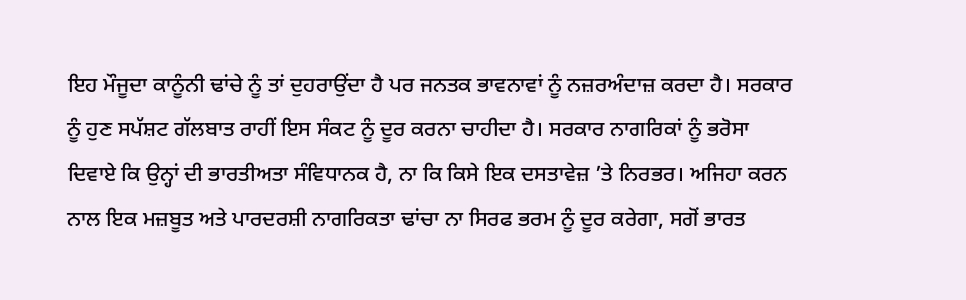ਇਹ ਮੌਜੂਦਾ ਕਾਨੂੰਨੀ ਢਾਂਚੇ ਨੂੰ ਤਾਂ ਦੁਹਰਾਉਂਦਾ ਹੈ ਪਰ ਜਨਤਕ ਭਾਵਨਾਵਾਂ ਨੂੰ ਨਜ਼ਰਅੰਦਾਜ਼ ਕਰਦਾ ਹੈ। ਸਰਕਾਰ ਨੂੰ ਹੁਣ ਸਪੱਸ਼ਟ ਗੱਲਬਾਤ ਰਾਹੀਂ ਇਸ ਸੰਕਟ ਨੂੰ ਦੂਰ ਕਰਨਾ ਚਾਹੀਦਾ ਹੈ। ਸਰਕਾਰ ਨਾਗਰਿਕਾਂ ਨੂੰ ਭਰੋਸਾ ਦਿਵਾਏ ਕਿ ਉਨ੍ਹਾਂ ਦੀ ਭਾਰਤੀਅਤਾ ਸੰਵਿਧਾਨਕ ਹੈ, ਨਾ ਕਿ ਕਿਸੇ ਇਕ ਦਸਤਾਵੇਜ਼ ’ਤੇ ਨਿਰਭਰ। ਅਜਿਹਾ ਕਰਨ ਨਾਲ ਇਕ ਮਜ਼ਬੂਤ ਅਤੇ ਪਾਰਦਰਸ਼ੀ ਨਾਗਰਿਕਤਾ ਢਾਂਚਾ ਨਾ ਸਿਰਫ ਭਰਮ ਨੂੰ ਦੂਰ ਕਰੇਗਾ, ਸਗੋਂ ਭਾਰਤ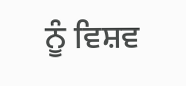ਨੂੰ ਵਿਸ਼ਵ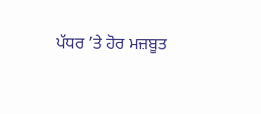ਪੱਧਰ ’ਤੇ ਹੋਰ ਮਜ਼ਬੂਤ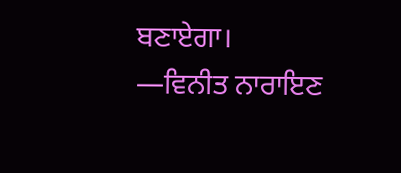ਬਣਾਏਗਾ।
—ਵਿਨੀਤ ਨਾਰਾਇਣ